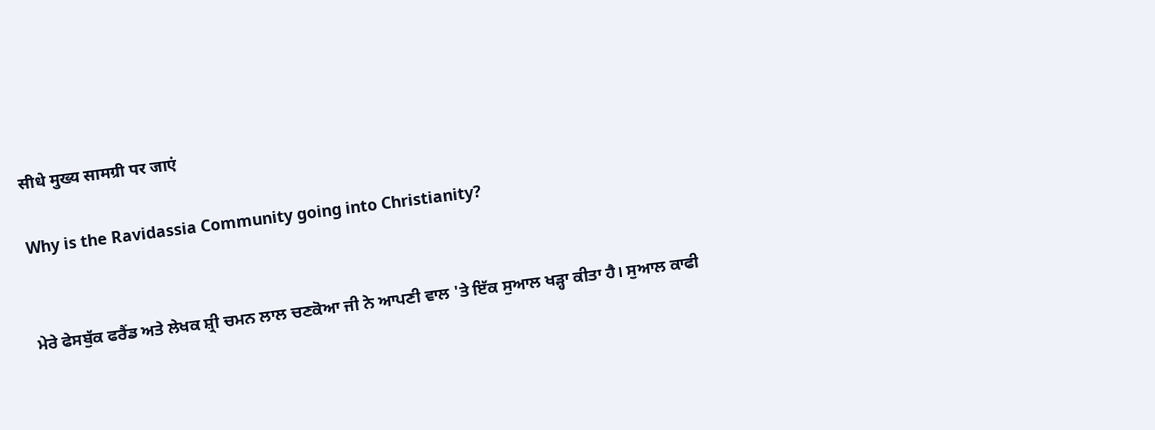सीधे मुख्य सामग्री पर जाएं

Why is the Ravidassia Community going into Christianity?


ਮੇਰੇ ਫੇਸਬੁੱਕ ਫਰੈਂਡ ਅਤੇ ਲੇਖਕ ਸ਼੍ਰੀ ਚਮਨ ਲਾਲ ਚਣਕੋਆ ਜੀ ਨੇ ਆਪਣੀ ਵਾਲ 'ਤੇ ਇੱਕ ਸੁਆਲ ਖੜ੍ਹਾ ਕੀਤਾ ਹੈ। ਸੁਆਲ ਕਾਫੀ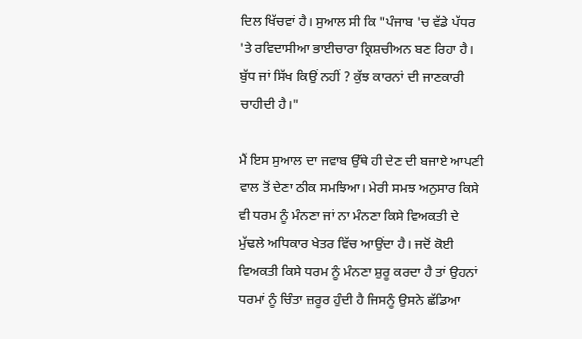ਦਿਲ ਖਿੱਚਵਾਂ ਹੈ। ਸੁਆਲ ਸੀ ਕਿ "ਪੰਜਾਬ 'ਚ ਵੱਡੇ ਪੱਧਰ 'ਤੇ ਰਵਿਦਾਸੀਆ ਭਾਈਚਾਰਾ ਕ੍ਰਿਸ਼ਚੀਅਨ ਬਣ ਰਿਹਾ ਹੈ। ਬੁੱਧ ਜਾਂ ਸਿੱਖ ਕਿਉਂ ਨਹੀਂ ? ਕੁੱਝ ਕਾਰਨਾਂ ਦੀ ਜਾਣਕਾਰੀ  ਚਾਹੀਦੀ ਹੈ।"

ਮੈਂ ਇਸ ਸੁਆਲ ਦਾ ਜਵਾਬ ਉੱਥੇ ਹੀ ਦੇਣ ਦੀ ਬਜਾਏ ਆਪਣੀ ਵਾਲ ਤੋਂ ਦੇਣਾ ਠੀਕ ਸਮਝਿਆ। ਮੇਰੀ ਸਮਝ ਅਨੁਸਾਰ ਕਿਸੇ ਵੀ ਧਰਮ ਨੂੰ ਮੰਨਣਾ ਜਾਂ ਨਾ ਮੰਨਣਾ ਕਿਸੇ ਵਿਅਕਤੀ ਦੇ ਮੁੱਢਲੇ ਅਧਿਕਾਰ ਖੇਤਰ ਵਿੱਚ ਆਉਂਦਾ ਹੈ। ਜਦੋਂ ਕੋਈ ਵਿਅਕਤੀ ਕਿਸੇ ਧਰਮ ਨੂੰ ਮੰਨਣਾ ਸ਼ੁਰੂ ਕਰਦਾ ਹੈ ਤਾਂ ਉਹਨਾਂ ਧਰਮਾਂ ਨੂੰ ਚਿੰਤਾ ਜ਼ਰੂਰ ਹੁੰਦੀ ਹੈ ਜਿਸਨੂੰ ਉਸਨੇ ਛੱਡਿਆ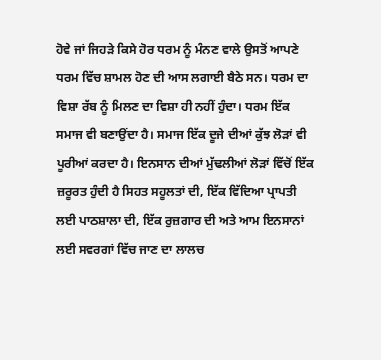ਹੋਵੇ ਜਾਂ ਜਿਹੜੇ ਕਿਸੇ ਹੋਰ ਧਰਮ ਨੂੰ ਮੰਨਣ ਵਾਲੇ ਉਸਤੋਂ ਆਪਣੇ ਧਰਮ ਵਿੱਚ ਸ਼ਾਮਲ ਹੋਣ ਦੀ ਆਸ ਲਗਾਈ ਬੈਠੇ ਸਨ। ਧਰਮ ਦਾ ਵਿਸ਼ਾ ਰੱਬ ਨੂੰ ਮਿਲਣ ਦਾ ਵਿਸ਼ਾ ਹੀ ਨਹੀਂ ਹੁੰਦਾ। ਧਰਮ ਇੱਕ ਸਮਾਜ ਵੀ ਬਣਾਉਂਦਾ ਹੈ। ਸਮਾਜ ਇੱਕ ਦੂਜੇ ਦੀਆਂ ਕੁੱਝ ਲੋੜਾਂ ਵੀ ਪੂਰੀਆਂ ਕਰਦਾ ਹੈ। ਇਨਸਾਨ ਦੀਆਂ ਮੁੱਢਲੀਆਂ ਲੋੜਾਂ ਵਿੱਚੋਂ ਇੱਕ ਜ਼ਰੂਰਤ ਹੁੰਦੀ ਹੈ ਸਿਹਤ ਸਹੂਲਤਾਂ ਦੀ, ਇੱਕ ਵਿੱਦਿਆ ਪ੍ਰਾਪਤੀ ਲਈ ਪਾਠਸ਼ਾਲਾ ਦੀ, ਇੱਕ ਰੁਜ਼ਗਾਰ ਦੀ ਅਤੇ ਆਮ ਇਨਸਾਨਾਂ ਲਈ ਸਵਰਗਾਂ ਵਿੱਚ ਜਾਣ ਦਾ ਲਾਲਚ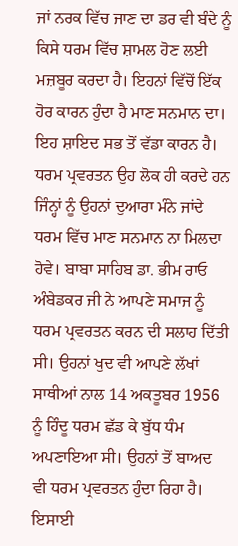ਜਾਂ ਨਰਕ ਵਿੱਚ ਜਾਣ ਦਾ ਡਰ ਵੀ ਬੰਦੇ ਨੂੰ ਕਿਸੇ ਧਰਮ ਵਿੱਚ ਸ਼ਾਮਲ ਹੋਣ ਲਈ ਮਜ਼ਬੂਰ ਕਰਦਾ ਹੈ। ਇਹਨਾਂ ਵਿੱਚੋਂ ਇੱਕ ਹੋਰ ਕਾਰਨ ਹੁੰਦਾ ਹੈ ਮਾਣ ਸਨਮਾਨ ਦਾ। ਇਹ ਸ਼ਾਇਦ ਸਭ ਤੋਂ ਵੱਡਾ ਕਾਰਨ ਹੈ। ਧਰਮ ਪ੍ਰਵਰਤਨ ਉਹ ਲੋਕ ਹੀ ਕਰਦੇ ਹਨ ਜਿੰਨ੍ਹਾਂ ਨੂੰ ਉਹਨਾਂ ਦੁਆਰਾ ਮੰਨੇ ਜਾਂਦੇ ਧਰਮ ਵਿੱਚ ਮਾਣ ਸਨਮਾਨ ਨਾ ਮਿਲਦਾ ਹੋਵੇ। ਬਾਬਾ ਸਾਹਿਬ ਡਾ. ਭੀਮ ਰਾਓ ਅੰਬੇਡਕਰ ਜੀ ਨੇ ਆਪਣੇ ਸਮਾਜ ਨੂੰ ਧਰਮ ਪ੍ਰਵਰਤਨ ਕਰਨ ਦੀ ਸਲਾਹ ਦਿੱਤੀ ਸੀ। ਉਹਨਾਂ ਖੁਦ ਵੀ ਆਪਣੇ ਲੱਖਾਂ ਸਾਥੀਆਂ ਨਾਲ 14 ਅਕਤੂਬਰ 1956 ਨੂੰ ਹਿੰਦੂ ਧਰਮ ਛੱਡ ਕੇ ਬੁੱਧ ਧੰਮ ਅਪਣਾਇਆ ਸੀ। ਉਹਨਾਂ ਤੋਂ ਬਾਅਦ ਵੀ ਧਰਮ ਪ੍ਰਵਰਤਨ ਹੁੰਦਾ ਰਿਹਾ ਹੈ। ਇਸਾਈ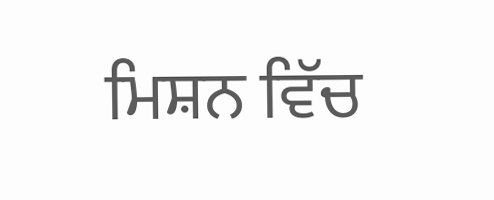ਮਿਸ਼ਨ ਵਿੱਚ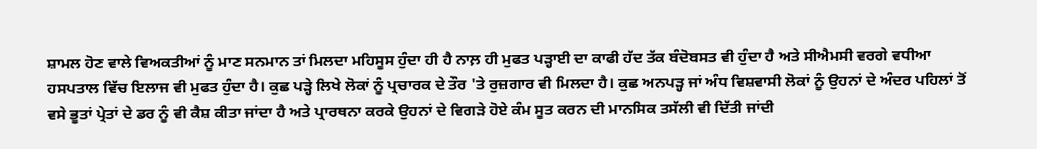ਸ਼ਾਮਲ ਹੋਣ ਵਾਲੇ ਵਿਅਕਤੀਆਂ ਨੂੰ ਮਾਣ ਸਨਮਾਨ ਤਾਂ ਮਿਲਦਾ ਮਹਿਸੂਸ ਹੁੰਦਾ ਹੀ ਹੈ ਨਾਲ਼ ਹੀ ਮੁਫਤ ਪੜ੍ਹਾਈ ਦਾ ਕਾਫੀ ਹੱਦ ਤੱਕ ਬੰਦੋਬਸਤ ਵੀ ਹੁੰਦਾ ਹੈ ਅਤੇ ਸੀਐਮਸੀ ਵਰਗੇ ਵਧੀਆ ਹਸਪਤਾਲ ਵਿੱਚ ਇਲਾਜ ਵੀ ਮੁਫਤ ਹੁੰਦਾ ਹੈ। ਕੁਛ ਪੜ੍ਹੇ ਲਿਖੇ ਲੋਕਾਂ ਨੂੰ ਪ੍ਰਚਾਰਕ ਦੇ ਤੌਰ 'ਤੇ ਰੁਜ਼ਗਾਰ ਵੀ ਮਿਲਦਾ ਹੈ। ਕੁਛ ਅਨਪੜ੍ਹ ਜਾਂ ਅੰਧ ਵਿਸ਼ਵਾਸੀ ਲੋਕਾਂ ਨੂੰ ਉਹਨਾਂ ਦੇ ਅੰਦਰ ਪਹਿਲਾਂ ਤੋਂ ਵਸੇ ਭੂਤਾਂ ਪ੍ਰੇਤਾਂ ਦੇ ਡਰ ਨੂੰ ਵੀ ਕੈਸ਼ ਕੀਤਾ ਜਾਂਦਾ ਹੈ ਅਤੇ ਪ੍ਰਾਰਥਨਾ ਕਰਕੇ ਉਹਨਾਂ ਦੇ ਵਿਗੜੇ ਹੋਏ ਕੰਮ ਸੂਤ ਕਰਨ ਦੀ ਮਾਨਸਿਕ ਤਸੱਲੀ ਵੀ ਦਿੱਤੀ ਜਾਂਦੀ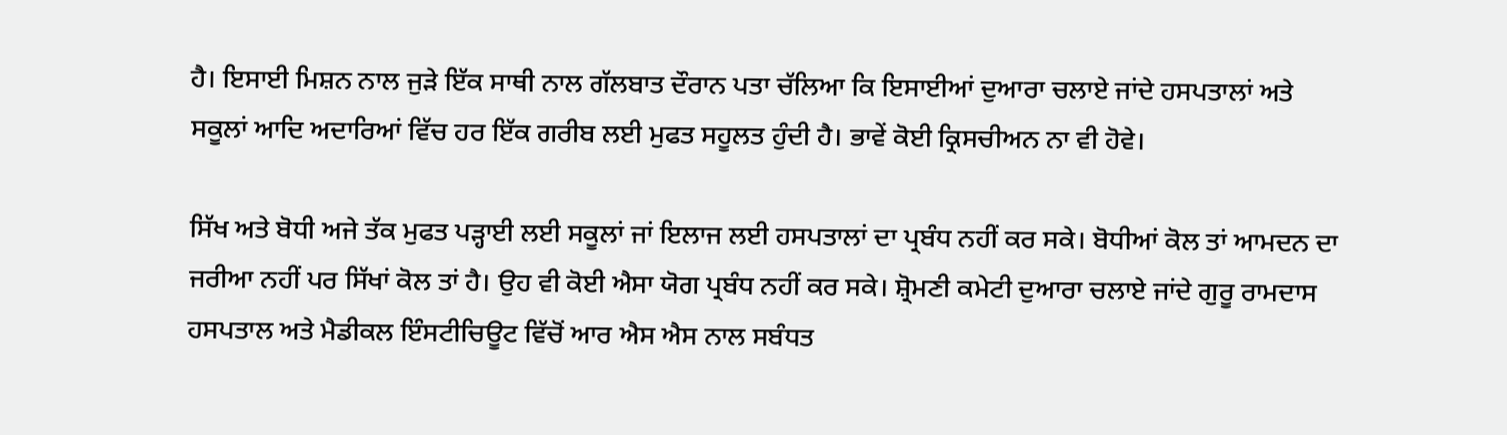ਹੈ। ਇਸਾਈ ਮਿਸ਼ਨ ਨਾਲ ਜੁੜੇ ਇੱਕ ਸਾਥੀ ਨਾਲ ਗੱਲਬਾਤ ਦੌਰਾਨ ਪਤਾ ਚੱਲਿਆ ਕਿ ਇਸਾਈਆਂ ਦੁਆਰਾ ਚਲਾਏ ਜਾਂਦੇ ਹਸਪਤਾਲਾਂ ਅਤੇ ਸਕੂਲਾਂ ਆਦਿ ਅਦਾਰਿਆਂ ਵਿੱਚ ਹਰ ਇੱਕ ਗਰੀਬ ਲਈ ਮੁਫਤ ਸਹੂਲਤ ਹੁੰਦੀ ਹੈ। ਭਾਵੇਂ ਕੋਈ ਕ੍ਰਿਸਚੀਅਨ ਨਾ ਵੀ ਹੋਵੇ।

ਸਿੱਖ ਅਤੇ ਬੋਧੀ ਅਜੇ ਤੱਕ ਮੁਫਤ ਪੜ੍ਹਾਈ ਲਈ ਸਕੂਲਾਂ ਜਾਂ ਇਲਾਜ ਲਈ ਹਸਪਤਾਲਾਂ ਦਾ ਪ੍ਰਬੰਧ ਨਹੀਂ ਕਰ ਸਕੇ। ਬੋਧੀਆਂ ਕੋਲ ਤਾਂ ਆਮਦਨ ਦਾ ਜਰੀਆ ਨਹੀਂ ਪਰ ਸਿੱਖਾਂ ਕੋਲ ਤਾਂ ਹੈ। ਉਹ ਵੀ ਕੋਈ ਐਸਾ ਯੋਗ ਪ੍ਰਬੰਧ ਨਹੀਂ ਕਰ ਸਕੇ। ਸ਼੍ਰੋਮਣੀ ਕਮੇਟੀ ਦੁਆਰਾ ਚਲਾਏ ਜਾਂਦੇ ਗੁਰੂ ਰਾਮਦਾਸ ਹਸਪਤਾਲ ਅਤੇ ਮੈਡੀਕਲ ਇੰਸਟੀਚਿਊਟ ਵਿੱਚੋਂ ਆਰ ਐਸ ਐਸ ਨਾਲ ਸਬੰਧਤ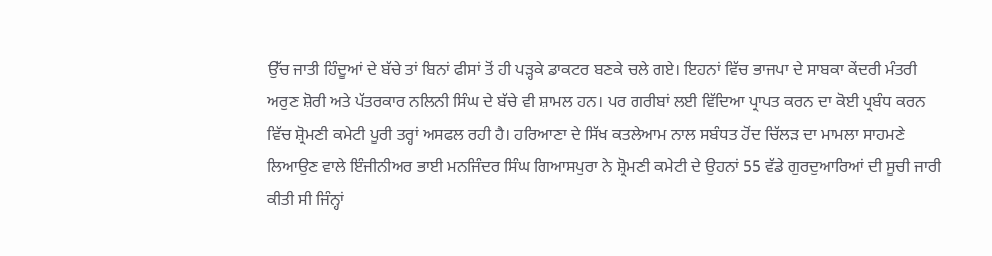ਉੱਚ ਜਾਤੀ ਹਿੰਦੂਆਂ ਦੇ ਬੱਚੇ ਤਾਂ ਬਿਨਾਂ ਫੀਸਾਂ ਤੋਂ ਹੀ ਪੜ੍ਹਕੇ ਡਾਕਟਰ ਬਣਕੇ ਚਲੇ ਗਏ। ਇਹਨਾਂ ਵਿੱਚ ਭਾਜਪਾ ਦੇ ਸਾਬਕਾ ਕੇਂਦਰੀ ਮੰਤਰੀ ਅਰੁਣ ਸ਼ੋਰੀ ਅਤੇ ਪੱਤਰਕਾਰ ਨਲਿਨੀ ਸਿੰਘ ਦੇ ਬੱਚੇ ਵੀ ਸ਼ਾਮਲ ਹਨ। ਪਰ ਗਰੀਬਾਂ ਲਈ ਵਿੱਦਿਆ ਪ੍ਰਾਪਤ ਕਰਨ ਦਾ ਕੋਈ ਪ੍ਰਬੰਧ ਕਰਨ ਵਿੱਚ ਸ਼੍ਰੋਮਣੀ ਕਮੇਟੀ ਪੂਰੀ ਤਰ੍ਹਾਂ ਅਸਫਲ ਰਹੀ ਹੈ। ਹਰਿਆਣਾ ਦੇ ਸਿੱਖ ਕਤਲੇਆਮ ਨਾਲ ਸਬੰਧਤ ਹੋਂਦ ਚਿੱਲੜ ਦਾ ਮਾਮਲਾ ਸਾਹਮਣੇ ਲਿਆਉਣ ਵਾਲੇ ਇੰਜੀਨੀਅਰ ਭਾਈ ਮਨਜਿੰਦਰ ਸਿੰਘ ਗਿਆਸਪੁਰਾ ਨੇ ਸ਼੍ਰੋਮਣੀ ਕਮੇਟੀ ਦੇ ਉਹਨਾਂ 55 ਵੱਡੇ ਗੁਰਦੁਆਰਿਆਂ ਦੀ ਸੂਚੀ ਜਾਰੀ ਕੀਤੀ ਸੀ ਜਿੰਨ੍ਹਾਂ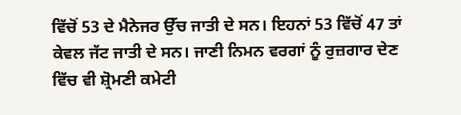ਵਿੱਚੋਂ 53 ਦੇ ਮੈਨੇਜਰ ਉੱਚ ਜਾਤੀ ਦੇ ਸਨ। ਇਹਨਾਂ 53 ਵਿੱਚੋਂ 47 ਤਾਂ ਕੇਵਲ ਜੱਟ ਜਾਤੀ ਦੇ ਸਨ। ਜਾਣੀ ਨਿਮਨ ਵਰਗਾਂ ਨੂੰ ਰੁਜ਼ਗਾਰ ਦੇਣ ਵਿੱਚ ਵੀ ਸ਼੍ਰੋਮਣੀ ਕਮੇਟੀ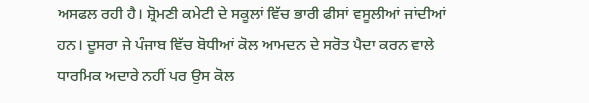ਅਸਫਲ ਰਹੀ ਹੈ। ਸ਼੍ਰੋਮਣੀ ਕਮੇਟੀ ਦੇ ਸਕੂਲਾਂ ਵਿੱਚ ਭਾਰੀ ਫੀਸਾਂ ਵਸੂਲੀਆਂ ਜਾਂਦੀਆਂ ਹਨ। ਦੂਸਰਾ ਜੇ ਪੰਜਾਬ ਵਿੱਚ ਬੋਧੀਆਂ ਕੋਲ ਆਮਦਨ ਦੇ ਸਰੋਤ ਪੈਦਾ ਕਰਨ ਵਾਲੇ ਧਾਰਮਿਕ ਅਦਾਰੇ ਨਹੀਂ ਪਰ ਉਸ ਕੋਲ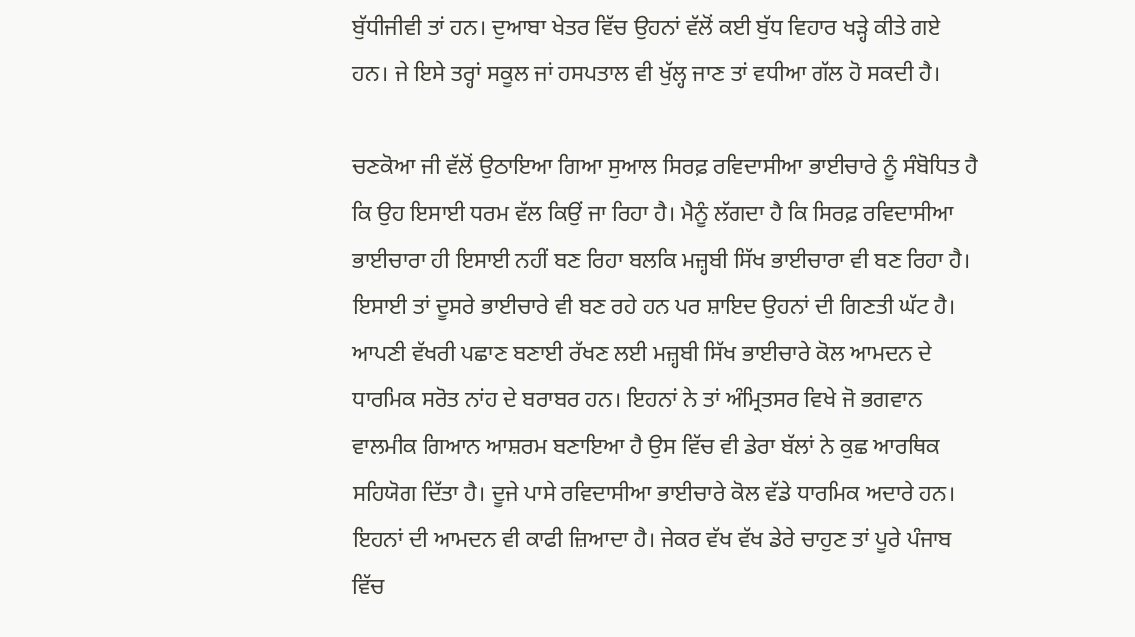ਬੁੱਧੀਜੀਵੀ ਤਾਂ ਹਨ। ਦੁਆਬਾ ਖੇਤਰ ਵਿੱਚ ਉਹਨਾਂ ਵੱਲੋਂ ਕਈ ਬੁੱਧ ਵਿਹਾਰ ਖੜ੍ਹੇ ਕੀਤੇ ਗਏ ਹਨ। ਜੇ ਇਸੇ ਤਰ੍ਹਾਂ ਸਕੂਲ ਜਾਂ ਹਸਪਤਾਲ ਵੀ ਖੁੱਲ੍ਹ ਜਾਣ ਤਾਂ ਵਧੀਆ ਗੱਲ ਹੋ ਸਕਦੀ ਹੈ।

ਚਣਕੋਆ ਜੀ ਵੱਲੋਂ ਉਠਾਇਆ ਗਿਆ ਸੁਆਲ ਸਿਰਫ਼ ਰਵਿਦਾਸੀਆ ਭਾਈਚਾਰੇ ਨੂੰ ਸੰਬੋਧਿਤ ਹੈ ਕਿ ਉਹ ਇਸਾਈ ਧਰਮ ਵੱਲ ਕਿਉਂ ਜਾ ਰਿਹਾ ਹੈ। ਮੈਨੂੰ ਲੱਗਦਾ ਹੈ ਕਿ ਸਿਰਫ਼ ਰਵਿਦਾਸੀਆ ਭਾਈਚਾਰਾ ਹੀ ਇਸਾਈ ਨਹੀਂ ਬਣ ਰਿਹਾ ਬਲਕਿ ਮਜ਼੍ਹਬੀ ਸਿੱਖ ਭਾਈਚਾਰਾ ਵੀ ਬਣ ਰਿਹਾ ਹੈ। ਇਸਾਈ ਤਾਂ ਦੂਸਰੇ ਭਾਈਚਾਰੇ ਵੀ ਬਣ ਰਹੇ ਹਨ ਪਰ ਸ਼ਾਇਦ ਉਹਨਾਂ ਦੀ ਗਿਣਤੀ ਘੱਟ ਹੈ। ਆਪਣੀ ਵੱਖਰੀ ਪਛਾਣ ਬਣਾਈ ਰੱਖਣ ਲਈ ਮਜ਼੍ਹਬੀ ਸਿੱਖ ਭਾਈਚਾਰੇ ਕੋਲ ਆਮਦਨ ਦੇ ਧਾਰਮਿਕ ਸਰੋਤ ਨਾਂਹ ਦੇ ਬਰਾਬਰ ਹਨ। ਇਹਨਾਂ ਨੇ ਤਾਂ ਅੰਮ੍ਰਿਤਸਰ ਵਿਖੇ ਜੋ ਭਗਵਾਨ ਵਾਲਮੀਕ ਗਿਆਨ ਆਸ਼ਰਮ ਬਣਾਇਆ ਹੈ ਉਸ ਵਿੱਚ ਵੀ ਡੇਰਾ ਬੱਲਾਂ ਨੇ ਕੁਛ ਆਰਥਿਕ ਸਹਿਯੋਗ ਦਿੱਤਾ ਹੈ। ਦੂਜੇ ਪਾਸੇ ਰਵਿਦਾਸੀਆ ਭਾਈਚਾਰੇ ਕੋਲ ਵੱਡੇ ਧਾਰਮਿਕ ਅਦਾਰੇ ਹਨ। ਇਹਨਾਂ ਦੀ ਆਮਦਨ ਵੀ ਕਾਫੀ ਜ਼ਿਆਦਾ ਹੈ। ਜੇਕਰ ਵੱਖ ਵੱਖ ਡੇਰੇ ਚਾਹੁਣ ਤਾਂ ਪੂਰੇ ਪੰਜਾਬ ਵਿੱਚ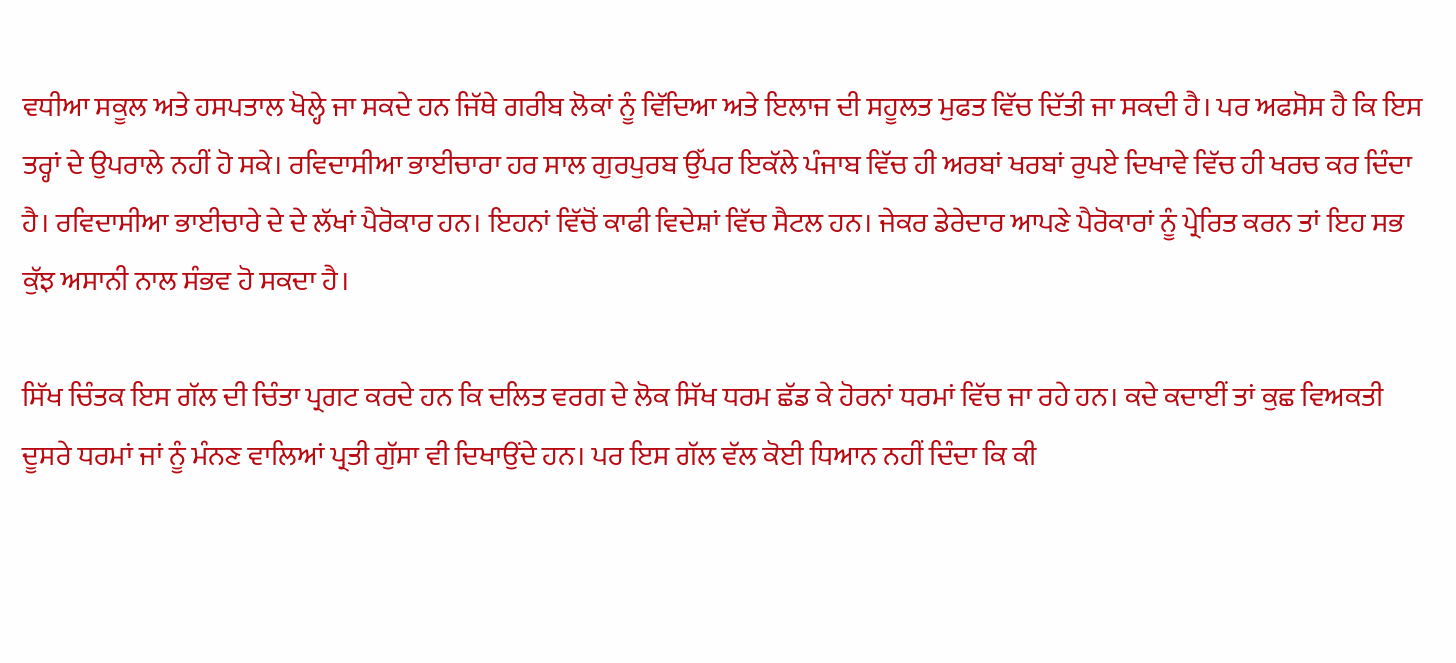ਵਧੀਆ ਸਕੂਲ ਅਤੇ ਹਸਪਤਾਲ ਖੋਲ੍ਹੇ ਜਾ ਸਕਦੇ ਹਨ ਜਿੱਥੇ ਗਰੀਬ ਲੋਕਾਂ ਨੂੰ ਵਿੱਦਿਆ ਅਤੇ ਇਲਾਜ ਦੀ ਸਹੂਲਤ ਮੁਫਤ ਵਿੱਚ ਦਿੱਤੀ ਜਾ ਸਕਦੀ ਹੈ। ਪਰ ਅਫਸੋਸ ਹੈ ਕਿ ਇਸ ਤਰ੍ਹਾਂ ਦੇ ਉਪਰਾਲੇ ਨਹੀਂ ਹੋ ਸਕੇ। ਰਵਿਦਾਸੀਆ ਭਾਈਚਾਰਾ ਹਰ ਸਾਲ ਗੁਰਪੁਰਬ ਉੱਪਰ ਇਕੱਲੇ ਪੰਜਾਬ ਵਿੱਚ ਹੀ ਅਰਬਾਂ ਖਰਬਾਂ ਰੁਪਏ ਦਿਖਾਵੇ ਵਿੱਚ ਹੀ ਖਰਚ ਕਰ ਦਿੰਦਾ ਹੈ। ਰਵਿਦਾਸੀਆ ਭਾਈਚਾਰੇ ਦੇ ਦੇ ਲੱਖਾਂ ਪੈਰੋਕਾਰ ਹਨ। ਇਹਨਾਂ ਵਿੱਚੋਂ ਕਾਫੀ ਵਿਦੇਸ਼ਾਂ ਵਿੱਚ ਸੈਟਲ ਹਨ। ਜੇਕਰ ਡੇਰੇਦਾਰ ਆਪਣੇ ਪੈਰੋਕਾਰਾਂ ਨੂੰ ਪ੍ਰੇਰਿਤ ਕਰਨ ਤਾਂ ਇਹ ਸਭ ਕੁੱਝ ਅਸਾਨੀ ਨਾਲ ਸੰਭਵ ਹੋ ਸਕਦਾ ਹੈ।

ਸਿੱਖ ਚਿੰਤਕ ਇਸ ਗੱਲ ਦੀ ਚਿੰਤਾ ਪ੍ਰਗਟ ਕਰਦੇ ਹਨ ਕਿ ਦਲਿਤ ਵਰਗ ਦੇ ਲੋਕ ਸਿੱਖ ਧਰਮ ਛੱਡ ਕੇ ਹੋਰਨਾਂ ਧਰਮਾਂ ਵਿੱਚ ਜਾ ਰਹੇ ਹਨ। ਕਦੇ ਕਦਾਈਂ ਤਾਂ ਕੁਛ ਵਿਅਕਤੀ ਦੂਸਰੇ ਧਰਮਾਂ ਜਾਂ ਨੂੰ ਮੰਨਣ ਵਾਲਿਆਂ ਪ੍ਰਤੀ ਗੁੱਸਾ ਵੀ ਦਿਖਾਉਂਦੇ ਹਨ। ਪਰ ਇਸ ਗੱਲ ਵੱਲ ਕੋਈ ਧਿਆਨ ਨਹੀਂ ਦਿੰਦਾ ਕਿ ਕੀ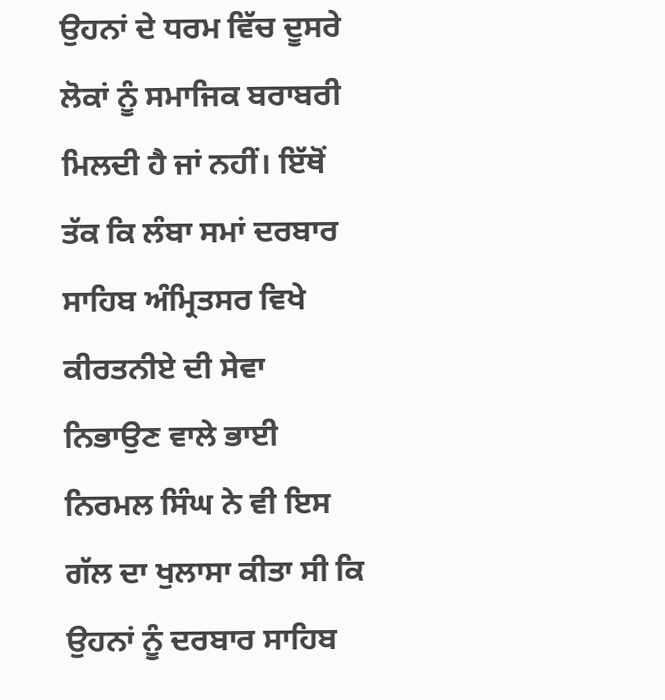ਉਹਨਾਂ ਦੇ ਧਰਮ ਵਿੱਚ ਦੂਸਰੇ ਲੋਕਾਂ ਨੂੰ ਸਮਾਜਿਕ ਬਰਾਬਰੀ ਮਿਲਦੀ ਹੈ ਜਾਂ ਨਹੀਂ। ਇੱਥੋਂ ਤੱਕ ਕਿ ਲੰਬਾ ਸਮਾਂ ਦਰਬਾਰ ਸਾਹਿਬ ਅੰਮ੍ਰਿਤਸਰ ਵਿਖੇ ਕੀਰਤਨੀਏ ਦੀ ਸੇਵਾ ਨਿਭਾਉਣ ਵਾਲੇ ਭਾਈ ਨਿਰਮਲ ਸਿੰਘ ਨੇ ਵੀ ਇਸ ਗੱਲ ਦਾ ਖੁਲਾਸਾ ਕੀਤਾ ਸੀ ਕਿ ਉਹਨਾਂ ਨੂੰ ਦਰਬਾਰ ਸਾਹਿਬ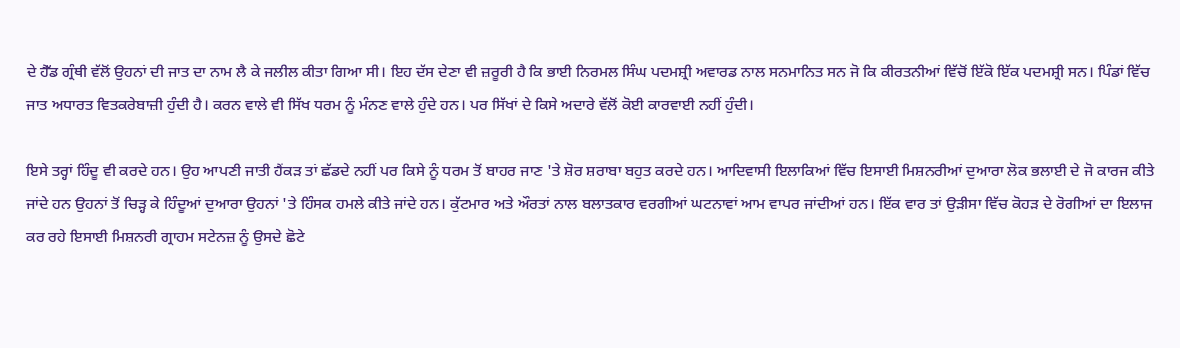ਦੇ ਹੈੱਡ ਗ੍ਰੰਥੀ ਵੱਲੋਂ ਉਹਨਾਂ ਦੀ ਜਾਤ ਦਾ ਨਾਮ ਲੈ ਕੇ ਜਲੀਲ ਕੀਤਾ ਗਿਆ ਸੀ। ਇਹ ਦੱਸ ਦੇਣਾ ਵੀ ਜ਼ਰੂਰੀ ਹੈ ਕਿ ਭਾਈ ਨਿਰਮਲ ਸਿੰਘ ਪਦਮਸ਼੍ਰੀ ਅਵਾਰਡ ਨਾਲ ਸਨਮਾਨਿਤ ਸਨ ਜੋ ਕਿ ਕੀਰਤਨੀਆਂ ਵਿੱਚੋਂ ਇੱਕੋ ਇੱਕ ਪਦਮਸ਼੍ਰੀ ਸਨ। ਪਿੰਡਾਂ ਵਿੱਚ ਜਾਤ ਅਧਾਰਤ ਵਿਤਕਰੇਬਾਜ਼ੀ ਹੁੰਦੀ ਹੈ। ਕਰਨ ਵਾਲੇ ਵੀ ਸਿੱਖ ਧਰਮ ਨੂੰ ਮੰਨਣ ਵਾਲੇ ਹੁੰਦੇ ਹਨ। ਪਰ ਸਿੱਖਾਂ ਦੇ ਕਿਸੇ ਅਦਾਰੇ ਵੱਲੋਂ ਕੋਈ ਕਾਰਵਾਈ ਨਹੀਂ ਹੁੰਦੀ।

ਇਸੇ ਤਰ੍ਹਾਂ ਹਿੰਦੂ ਵੀ ਕਰਦੇ ਹਨ। ਉਹ ਆਪਣੀ ਜਾਤੀ ਹੈਂਕੜ ਤਾਂ ਛੱਡਦੇ ਨਹੀਂ ਪਰ ਕਿਸੇ ਨੂੰ ਧਰਮ ਤੋਂ ਬਾਹਰ ਜਾਣ 'ਤੇ ਸ਼ੋਰ ਸ਼ਰਾਬਾ ਬਹੁਤ ਕਰਦੇ ਹਨ। ਆਦਿਵਾਸੀ ਇਲਾਕਿਆਂ ਵਿੱਚ ਇਸਾਈ ਮਿਸ਼ਨਰੀਆਂ ਦੁਆਰਾ ਲੋਕ ਭਲਾਈ ਦੇ ਜੋ ਕਾਰਜ ਕੀਤੇ ਜਾਂਦੇ ਹਨ ਉਹਨਾਂ ਤੋਂ ਚਿੜ੍ਹ ਕੇ ਹਿੰਦੂਆਂ ਦੁਆਰਾ ਉਹਨਾਂ 'ਤੇ ਹਿੰਸਕ ਹਮਲੇ ਕੀਤੇ ਜਾਂਦੇ ਹਨ। ਕੁੱਟਮਾਰ ਅਤੇ ਔਰਤਾਂ ਨਾਲ ਬਲਾਤਕਾਰ ਵਰਗੀਆਂ ਘਟਨਾਵਾਂ ਆਮ ਵਾਪਰ ਜਾਂਦੀਆਂ ਹਨ। ਇੱਕ ਵਾਰ ਤਾਂ ਉੜੀਸਾ ਵਿੱਚ ਕੋਹੜ ਦੇ ਰੋਗੀਆਂ ਦਾ ਇਲਾਜ ਕਰ ਰਹੇ ਇਸਾਈ ਮਿਸ਼ਨਰੀ ਗ੍ਰਾਹਮ ਸਟੇਨਜ਼ ਨੂੰ ਉਸਦੇ ਛੋਟੇ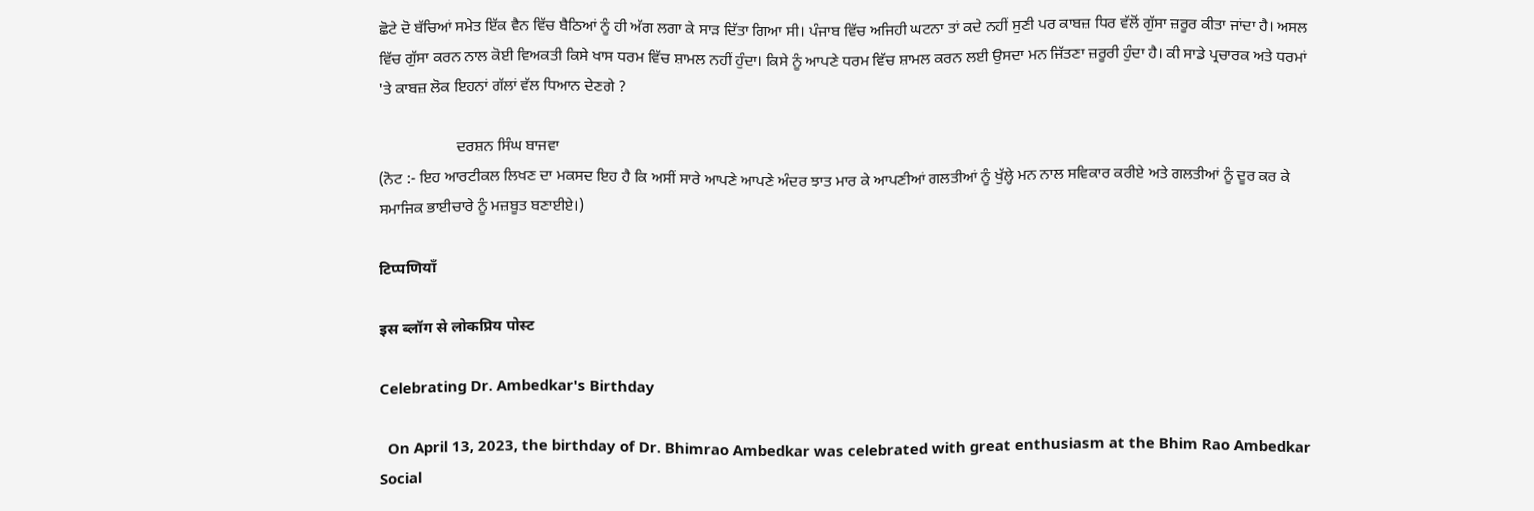ਛੋਟੇ ਦੋ ਬੱਚਿਆਂ ਸਮੇਤ ਇੱਕ ਵੈਨ ਵਿੱਚ ਬੈਠਿਆਂ ਨੂੰ ਹੀ ਅੱਗ ਲਗਾ ਕੇ ਸਾੜ ਦਿੱਤਾ ਗਿਆ ਸੀ। ਪੰਜਾਬ ਵਿੱਚ ਅਜਿਹੀ ਘਟਨਾ ਤਾਂ ਕਦੇ ਨਹੀਂ ਸੁਣੀ ਪਰ ਕਾਬਜ਼ ਧਿਰ ਵੱਲੋਂ ਗੁੱਸਾ ਜ਼ਰੂਰ ਕੀਤਾ ਜਾਂਦਾ ਹੈ। ਅਸਲ ਵਿੱਚ ਗੁੱਸਾ ਕਰਨ ਨਾਲ ਕੋਈ ਵਿਅਕਤੀ ਕਿਸੇ ਖਾਸ ਧਰਮ ਵਿੱਚ ਸ਼ਾਮਲ ਨਹੀਂ ਹੁੰਦਾ। ਕਿਸੇ ਨੂੰ ਆਪਣੇ ਧਰਮ ਵਿੱਚ ਸ਼ਾਮਲ ਕਰਨ ਲਈ ਉਸਦਾ ਮਨ ਜਿੱਤਣਾ ਜ਼ਰੂਰੀ ਹੁੰਦਾ ਹੈ। ਕੀ ਸਾਡੇ ਪ੍ਰਚਾਰਕ ਅਤੇ ਧਰਮਾਂ 'ਤੇ ਕਾਬਜ਼ ਲੋਕ ਇਹਨਾਂ ਗੱਲਾਂ ਵੱਲ ਧਿਆਨ ਦੇਣਗੇ ?

                    ਦਰਸ਼ਨ ਸਿੰਘ ਬਾਜਵਾ
(ਨੋਟ :- ਇਹ ਆਰਟੀਕਲ ਲਿਖਣ ਦਾ ਮਕਸਦ ਇਹ ਹੈ ਕਿ ਅਸੀਂ ਸਾਰੇ ਆਪਣੇ ਆਪਣੇ ਅੰਦਰ ਝਾਤ ਮਾਰ ਕੇ ਆਪਣੀਆਂ ਗਲਤੀਆਂ ਨੂੰ ਖੁੱਲ੍ਹੇ ਮਨ ਨਾਲ ਸਵਿਕਾਰ ਕਰੀਏ ਅਤੇ ਗਲਤੀਆਂ ਨੂੰ ਦੂਰ ਕਰ ਕੇ ਸਮਾਜਿਕ ਭਾਈਚਾਰੇ ਨੂੰ ਮਜ਼ਬੂਤ ਬਣਾਈਏ।)

टिप्पणियाँ

इस ब्लॉग से लोकप्रिय पोस्ट

Celebrating Dr. Ambedkar's Birthday

  On April 13, 2023, the birthday of Dr. Bhimrao Ambedkar was celebrated with great enthusiasm at the Bhim Rao Ambedkar Social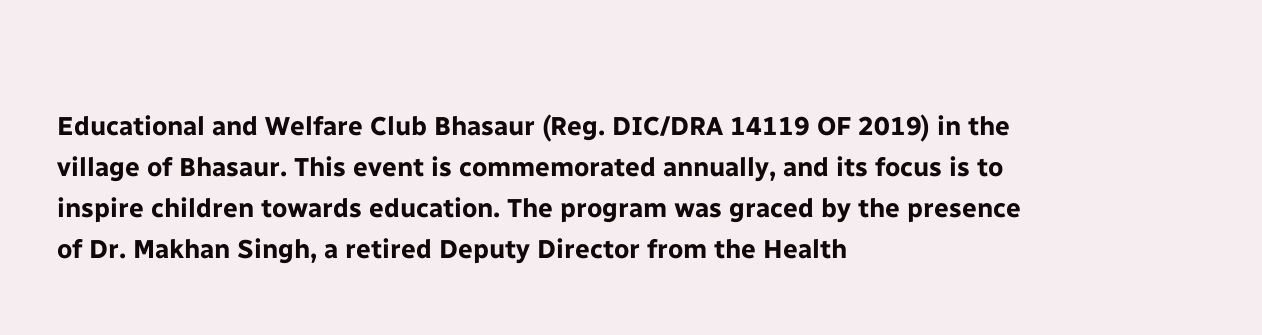Educational and Welfare Club Bhasaur (Reg. DIC/DRA 14119 OF 2019) in the village of Bhasaur. This event is commemorated annually, and its focus is to inspire children towards education. The program was graced by the presence of Dr. Makhan Singh, a retired Deputy Director from the Health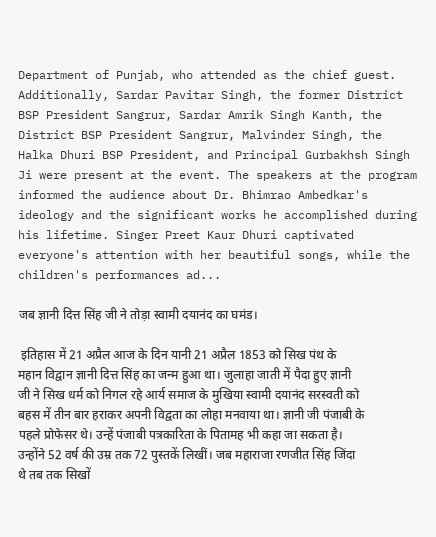Department of Punjab, who attended as the chief guest. Additionally, Sardar Pavitar Singh, the former District BSP President Sangrur, Sardar Amrik Singh Kanth, the District BSP President Sangrur, Malvinder Singh, the Halka Dhuri BSP President, and Principal Gurbakhsh Singh Ji were present at the event. The speakers at the program informed the audience about Dr. Bhimrao Ambedkar's ideology and the significant works he accomplished during his lifetime. Singer Preet Kaur Dhuri captivated everyone's attention with her beautiful songs, while the children's performances ad...

जब ज्ञानी दित्त सिंह जी ने तोड़ा स्वामी दयानंद का घमंड।

 इतिहास में 21 अप्रैल आज के दिन यानी 21 अप्रैल 1853 को सिख पंथ के महान विद्वान ज्ञानी दित्त सिंह का जन्म हुआ था। जुलाहा जाती में पैदा हुए ज्ञानी जी ने सिख धर्म को निगल रहे आर्य समाज के मुखिया स्वामी दयानंद सरस्वती को बहस में तीन बार हराकर अपनी विद्वता का लोहा मनवाया था। ज्ञानी जी पंजाबी के पहले प्रोफेसर थे। उन्हें पंजाबी पत्रकारिता के पितामह भी कहा जा सकता है। उन्होंने 52 वर्ष की उम्र तक 72 पुस्तकें लिखीं। जब महाराजा रणजीत सिंह जिंदा थे तब तक सिखों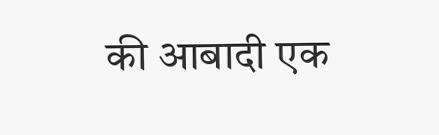की आबादी एक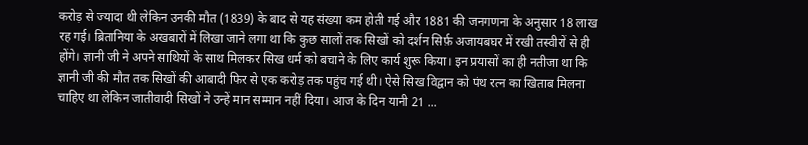करोड़ से ज्यादा थी लेकिन उनकी मौत (1839) के बाद से यह संख्या कम होती गई और 1881 की जनगणना के अनुसार 18 लाख रह गई। ब्रितानिया के अखबारों में लिखा जाने लगा था कि कुछ सालों तक सिखों को दर्शन सिर्फ़ अजायबघर में रखी तस्वीरों से ही होंगे। ज्ञानी जी ने अपने साथियों के साथ मिलकर सिख धर्म को बचाने के लिए कार्य शुरू किया। इन प्रयासों का ही नतीजा था कि ज्ञानी जी की मौत तक सिखों की आबादी फिर से एक करोड़ तक पहुंच गई थी। ऐसे सिख विद्वान को पंथ रत्न का खिताब मिलना चाहिए था लेकिन जातीवादी सिखों ने उन्हें मान सम्मान नहीं दिया। आज के दिन यानी 21 ...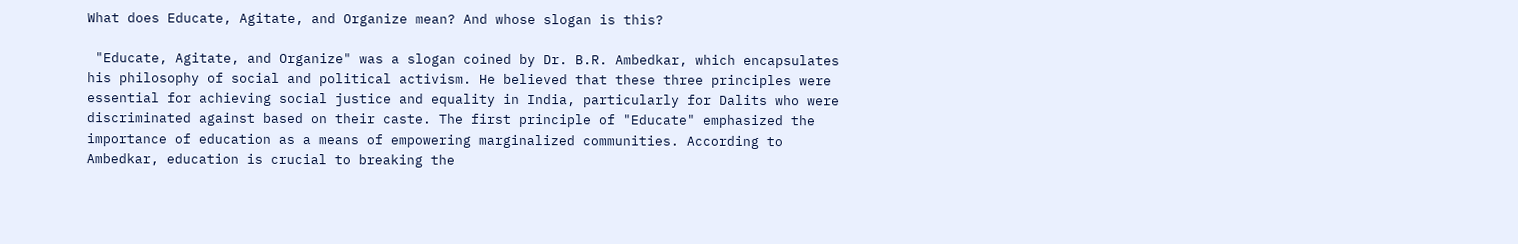What does Educate, Agitate, and Organize mean? And whose slogan is this?

 "Educate, Agitate, and Organize" was a slogan coined by Dr. B.R. Ambedkar, which encapsulates his philosophy of social and political activism. He believed that these three principles were essential for achieving social justice and equality in India, particularly for Dalits who were discriminated against based on their caste. The first principle of "Educate" emphasized the importance of education as a means of empowering marginalized communities. According to Ambedkar, education is crucial to breaking the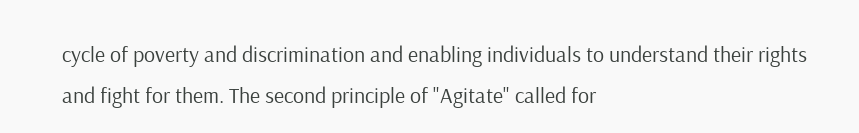cycle of poverty and discrimination and enabling individuals to understand their rights and fight for them. The second principle of "Agitate" called for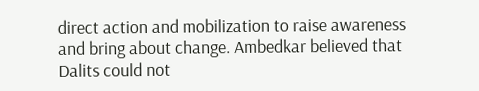direct action and mobilization to raise awareness and bring about change. Ambedkar believed that Dalits could not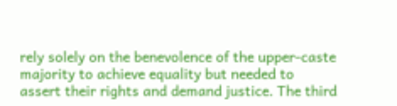rely solely on the benevolence of the upper-caste majority to achieve equality but needed to assert their rights and demand justice. The third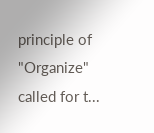principle of "Organize" called for t...